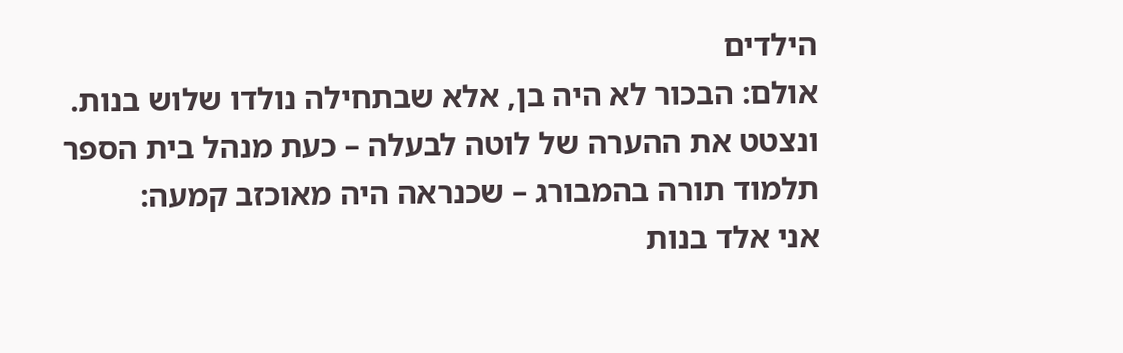הילדים
אולם: הבכור לא היה בן, אלא שבתחילה נולדו שלוש בנות. ונצטט את ההערה של לוטה לבעלה – כעת מנהל בית הספר תלמוד תורה בהמבורג – שכנראה היה מאוכזב קמעה:
אני אלד בנות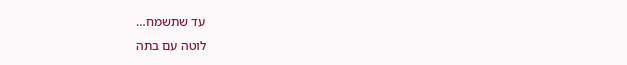עד שתשמח…
לוטה עם בתה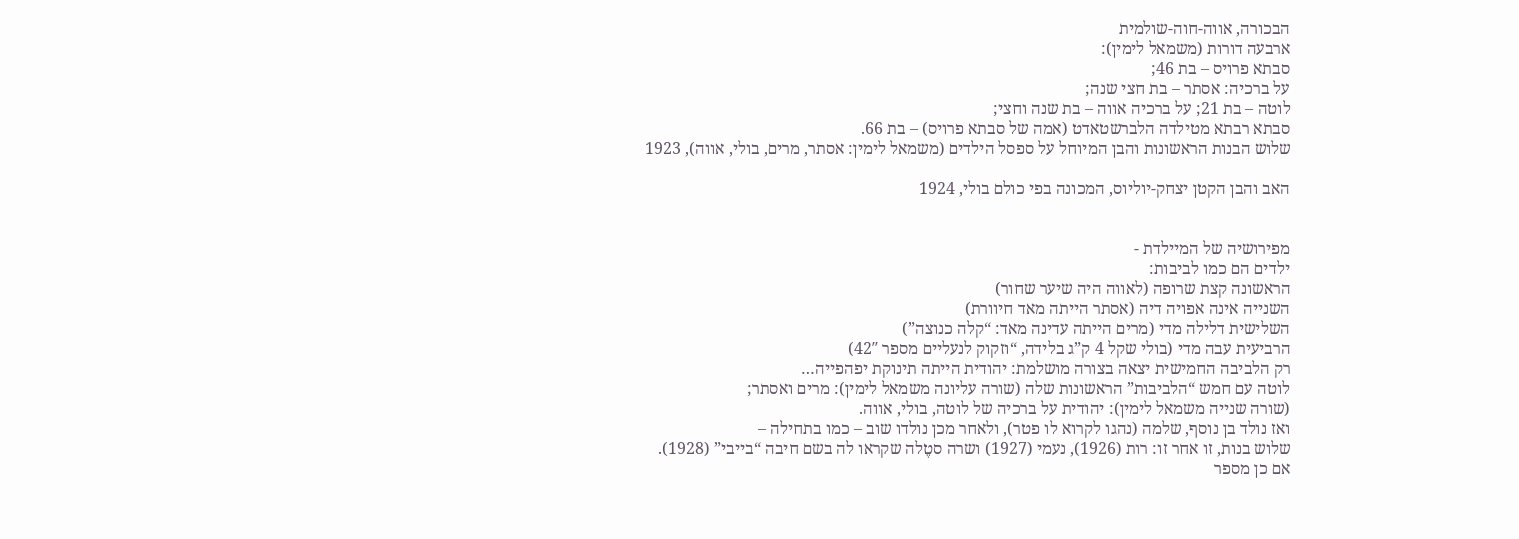הבכורה, אווה-חוה-שולמית
ארבעה דורות (משמאל לימין):
סבתא פרויס – בת 46;
על ברכיה: אסתר – בת חצי שנה;
לוטה – בת 21; על ברכיה אווה – בת שנה וחצי;
סבתא רבתא מטילדה הלברשטאדט (אמה של סבתא פרויס) – בת 66.
שלוש הבנות הראשונות והבן המיוחל על ספסל הילדים (משמאל לימין: אסתר, מרים, בולי, אווה), 1923

האב והבן הקטן יצחק-יוליוס, המכונה בפי כולם בולי, 1924


מפירושיה של המיילדת -
ילדים הם כמו לביבות:
הראשונה קצת שרופה (לאווה היה שיער שחור)
השנייה אינה אפויה דיה (אסתר הייתה מאד חיוורת)
השלישית דלילה מדי (מרים הייתה עדינה מאד: “קלה כנוצה”)
הרביעית עבה מדי (בולי שקל 4 ק”ג בלידה, “וזקוק לנעליים מספר 42″)
רק הלביבה החמישית יצאה בצורה מושלמת: יהודית הייתה תינוקת יפהפייה…
לוטה עם חמש “הלביבות” הראשונות שלה (שורה עליונה משמאל לימין): מרים ואסתר;
(שורה שנייה משמאל לימין): יהודית על ברכיה של לוטה, בולי, אווה.
ואז נולד בן נוסף, שלמה (נהגו לקרוא לו פטר), ולאחר מכן נולדו שוב – כמו בתחילה –
שלוש בנות, זו אחר זו: רות (1926), נעמי (1927) ושרה סטֶלה שקראו לה בשם חיבה “בייבי” (1928).
אם כן מספר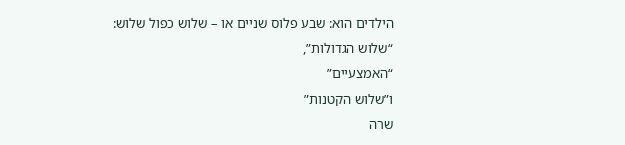הילדים הוא: שבע פלוס שניים או – שלוש כפול שלוש:
“שלוש הגדולות”,
“האמצעיים”
ו”שלוש הקטנות”
שרה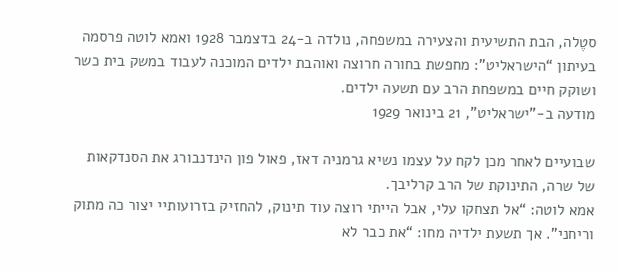סטֶלה, הבת התשיעית והצעירה במשפחה, נולדה ב-24 בדצמבר 1928 ואמא לוטה פרסמה בעיתון “הישראליט”: מחפשת בחורה חרוצה ואוהבת ילדים המוכנה לעבוד במשק בית כשר ושוקק חיים במשפחת הרב עם תשעה ילדים.
מודעה ב-”ישראליט”, 21 בינואר 1929

שבועיים לאחר מכן לקח על עצמו נשיא גרמניה דאז, פאול פון הינדנבורג את הסנדקאות של שרה, התינוקת של הרב קרליבך.
אמא לוטה: “אל תצחקו עלי, אבל הייתי רוצה עוד תינוק, להחזיק בזרועותיי יצור כה מתוק וריחני”. אך תשעת ילדיה מחו: “את כבר לא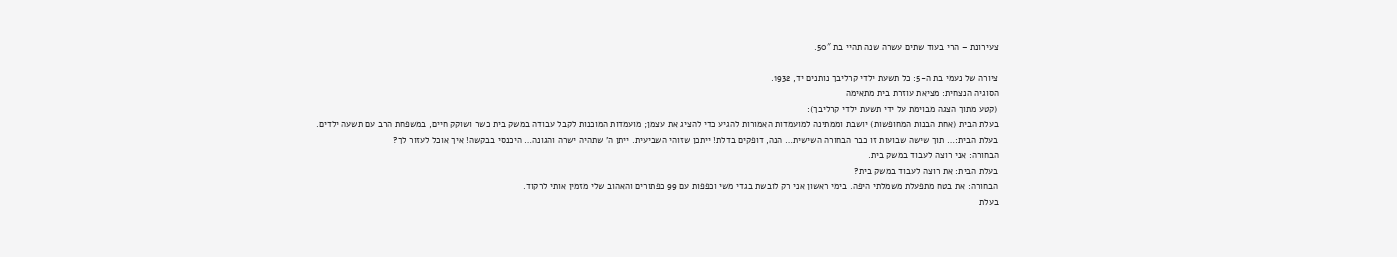צעירונת – הרי בעוד שתים עשרה שנה תהיי בת 50″.

ציורה של נעמי בת ה-5: כל תשעת ילדי קרליבך נותנים יד, 1932.
הסוגיה הנצחית: מציאת עוזרת בית מתאימה
(קטע מתוך הצגה מבוימת על ידי תשעת ילדי קרליבך):
בעלת הבית (אחת הבנות המחופשות) יושבת וממתינה למועמדות האמורות להגיע כדי להציג את עצמן; מועמדות המוכנות לקבל עבודה במשק בית כשר ושוקק חיים, במשפחת הרב עם תשעה ילדים.
בעלת הבית:… תוך שישה שבועות זו כבר הבחורה השישית… הנה, דופקים בדלת! ייתכן שזוהי השביעית. ייתן ה’ שתהיה ישרה והגונה… היכנסי בבקשה! איך אוכל לעזור לך?
הבחורה: אני רוצה לעבוד במשק בית.
בעלת הבית: את רוצה לעבוד במשק בית?
הבחורה: את בטח מתפעלת משמלתי היפה. בימי ראשון אני רק לובשת בגדי משי וכפפות עם 99 כפתורים והאהוב שלי מזמין אותי לרקוד.
בעלת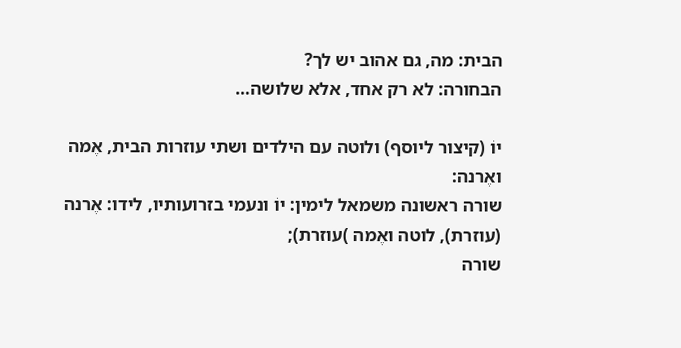הבית: מה, גם אהוב יש לך?
הבחורה: לא רק אחד, אלא שלושה…

יוֹ (קיצור ליוסף) ולוטה עם הילדים ושתי עוזרות הבית, אֶמה ואֶרנה:
שורה ראשונה משמאל לימין: יוֹ ונעמי בזרועותיו, לידו: אֶרנה (עוזרת), לוטה ואֶמה )עוזרת);
שורה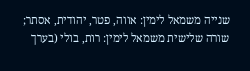שנייה משמאל לימין: אווה, פטר, יהודית, אסתר;
שורה שלישית משמאל לימין: רות, בולי (בערך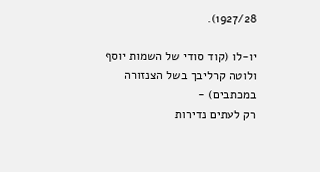1927/28).

יו-לו (קוד סודי של השמות יוסף ולוטה קרליבך בשל הצנזורה במכתבים) -
רק לעתים נדירות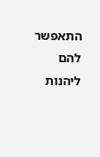התאפשר להם ליהנות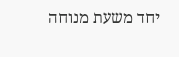יחד משעת מנוחה